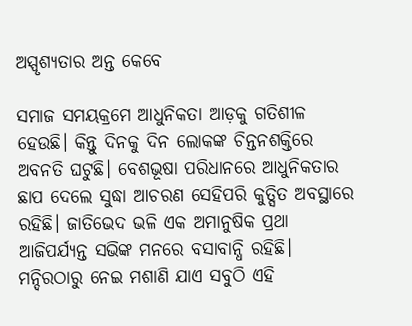ଅସ୍ପୃଶ୍ୟତାର ଅନ୍ତ କେବେ

ସମାଜ ସମୟକ୍ରମେ ଆଧୁନିକତା ଆଡ଼କୁ ଗତିଶୀଳ ହେଉଛି। କିନ୍ତୁ ଦିନକୁ ଦିନ ଲୋକଙ୍କ ଚିନ୍ତନଶକ୍ତିରେ ଅବନତି ଘଟୁଛି। ବେଶଭୂଷା ପରିଧାନରେ ଆଧୁନିକତାର ଛାପ ଦେଲେ ସୁଦ୍ଧା ଆଚରଣ ସେହିପରି କୁତ୍ସିତ ଅବସ୍ଥାରେ ରହିଛି। ଜାତିଭେଦ ଭଳି ଏକ ଅମାନୁଷିକ ପ୍ରଥା ଆଜିପର୍ଯ୍ୟନ୍ତ ସଭିଙ୍କ ମନରେ ବସାବାନ୍ଧି ରହିଛି। ମନ୍ଦିରଠାରୁ ନେଇ ମଶାଣି ଯାଏ ସବୁଠି ଏହି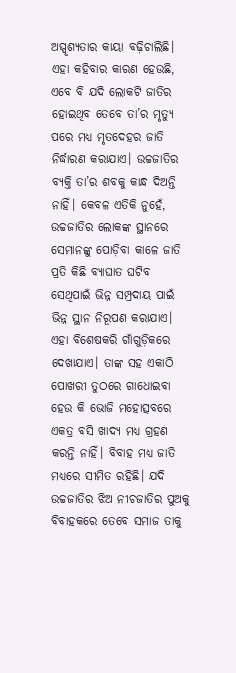ଅସ୍ପୃଶ୍ୟତାର କାୟା ବଢ଼ିଚାଲିଛି। ଏହା କହିବାର କାରଣ ହେଉଛି, ଏବେ ବି ଯଦି ଲୋକଟି ଜାତିର ହୋଇଥିବ ତେବେ ତା’ର ମୃତ୍ୟୁ ପରେ ମଧ୍ୟ ମୃତଦେହର ଜାତି ନିର୍ଦ୍ଧାରଣ କରାଯାଏ। ଉଚ୍ଚଜାତିର ବ୍ୟକ୍ତି ତା’ର ଶବକୁ କାନ୍ଧ ଦିଅନ୍ତି ନାହିଁ। କେବଳ ଏତିକି ନୁହେଁ, ଉଚ୍ଚଜାତିର ଲୋକଙ୍କ ସ୍ଥାନରେ ସେମାନଙ୍କୁ ପୋଡ଼ିବା କାଳେ ଜାତି ପ୍ରତି କିଛି ବ୍ୟାଘାତ ଘଟିବ ସେଥିପାଇଁ ଭିନ୍ନ ସମ୍ପ୍ରଦାୟ ପାଇଁ ଭିନ୍ନ ସ୍ଥାନ ନିରୂପଣ କରାଯାଏ। ଏହା ବିଶେଷକରି ଗାଁଗୁଡ଼ିକରେ ଦେଖାଯାଏ। ତାଙ୍କ ସହ ଏକାଠି ପୋଖରୀ ତୁଠରେ ଗାଧୋଇବା ହେଉ କି ଭୋଜି ମହୋତ୍ସବରେ ଏକତ୍ର ବସି ଖାଦ୍ୟ ମଧ୍ୟ ଗ୍ରହଣ କରନ୍ତି ନାହିଁ। ବିବାହ ମଧ୍ୟ ଜାତି ମଧ୍ୟରେ ସୀମିତ ରହିଛି। ଯଦି ଉଚ୍ଚଜାତିର ଝିଅ ନୀଚଜାତିର ପୁଅକୁ ବିବାହକରେ ତେବେ ସମାଜ ତାକୁ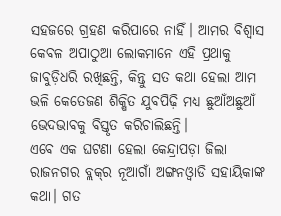ସହଜରେ ଗ୍ରହଣ କରିପାରେ ନାହିଁ। ଆମର ବିଶ୍ୱାସ କେବଳ ଅପାଠୁଆ ଲୋକମାନେ ଏହି ପ୍ରଥାକୁ ଜାବୁଡ଼ିଧରି ରଖିଛନ୍ତି, କିନ୍ତୁ ସତ କଥା ହେଲା ଆମ ଭଳି କେତେଜଣ ଶିକ୍ଷିତ ଯୁବପିଢ଼ି ମଧ୍ୟ ଛୁଆଁଅଛୁଆଁ ଭେଦଭାବକୁ ବିସ୍ତୃତ କରିଚାଲିଛନ୍ତି।
ଏବେ ଏକ ଘଟଣା ହେଲା କେନ୍ଦ୍ରାପଡ଼ା ଜିଲା ରାଜନଗର ବ୍ଲକ୍‌ର ନୂଆଗାଁ ଅଙ୍ଗନଓ୍ବାଡି ସହାୟିକାଙ୍କ କଥା। ଗତ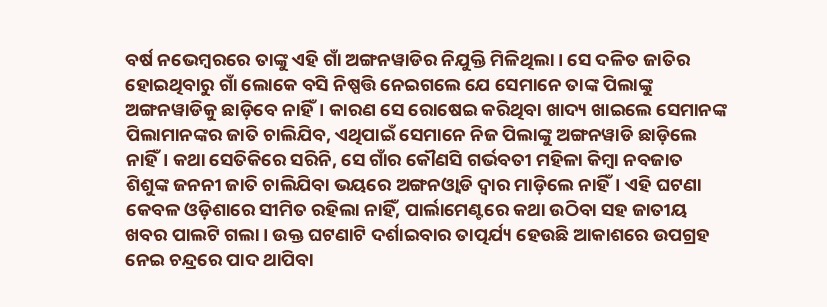ବର୍ଷ ନଭେମ୍ବରରେ ତାଙ୍କୁ ଏହି ଗାଁ ଅଙ୍ଗନୱାଡିର ନିଯୁକ୍ତି ମିଳିଥିଲା। ସେ ଦଳିତ ଜାତିର ହୋଇଥିବାରୁ ଗାଁ ଲୋକେ ବସି ନିଷ୍ପତ୍ତି ନେଇଗଲେ ଯେ ସେମାନେ ତାଙ୍କ ପିଲାଙ୍କୁ ଅଙ୍ଗନୱାଡିକୁ ଛାଡ଼ିବେ ନାହିଁ। କାରଣ ସେ ରୋଷେଇ କରିଥିବା ଖାଦ୍ୟ ଖାଇଲେ ସେମାନଙ୍କ ପିଲାମାନଙ୍କର ଜାତି ଚାଲିଯିବ, ଏଥିପାଇଁ ସେମାନେ ନିଜ ପିଲାଙ୍କୁ ଅଙ୍ଗନୱାଡି ଛାଡ଼ିଲେ ନାହିଁ। କଥା ସେତିକିରେ ସରିନି, ସେ ଗାଁର କୌଣସି ଗର୍ଭବତୀ ମହିଳା କିମ୍ବା ନବଜାତ ଶିଶୁଙ୍କ ଜନନୀ ଜାତି ଚାଲିଯିବା ଭୟରେ ଅଙ୍ଗନଓ୍ବାଡି ଦ୍ବାର ମାଡ଼ିଲେ ନାହିଁ। ଏହି ଘଟଣା କେବଳ ଓଡ଼ିଶାରେ ସୀମିତ ରହିଲା ନାହିଁ, ପାର୍ଲାମେଣ୍ଟରେ କଥା ଉଠିବା ସହ ଜାତୀୟ ଖବର ପାଲଟି ଗଲା। ଉକ୍ତ ଘଟଣାଟି ଦର୍ଶାଇବାର ତାତ୍ପର୍ଯ୍ୟ ହେଉଛି ଆକାଶରେ ଉପଗ୍ରହ ନେଇ ଚନ୍ଦ୍ରରେ ପାଦ ଥାପିବା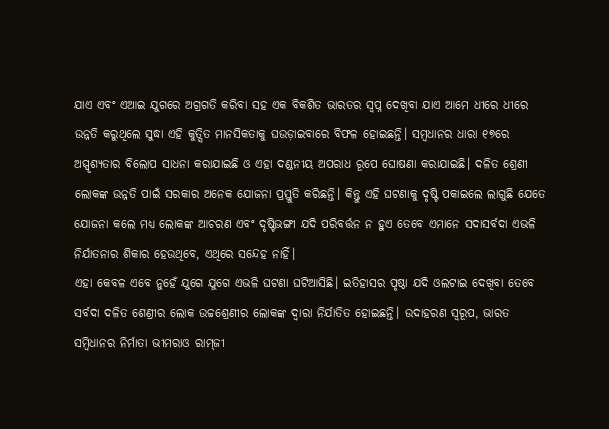ଯାଏ ଏବଂ ଏଆଇ ଯୁଗରେ ଅଗ୍ରଗତି କରିବା ସହ ଏକ ବିକଶିତ ଭାରତର ସ୍ବପ୍ନ ଦେଖିବା ଯାଏ ଆମେ ଧୀରେ ଧୀରେ ଉନ୍ନତି କରୁଥିଲେ ସୁଦ୍ଧା ଏହି କୁତ୍ସିତ ମାନସିକତାକୁ ଘଉଡ଼ାଇବାରେ ବିଫଳ ହୋଇଛନ୍ତି। ସମ୍ବଧାନର ଧାରା ୧୭ରେ ଅସ୍ପୃଶ୍ୟତାର ବିଲୋପ ସାଧନା କରାଯାଇଛି ଓ ଏହା ଦଣ୍ଡନୀୟ ଅପରାଧ ରୂପେ ଘୋଷଣା କରାଯାଇଛି। ଦଳିତ ଶ୍ରେଣୀ ଲୋକଙ୍କ ଉନ୍ନତି ପାଇଁ ସରକାର ଅନେକ ଯୋଜନା ପ୍ରସ୍ତୁତି କରିଛନ୍ତି। କିନ୍ତୁ ଏହି ଘଟଣାକୁ ଦୃଷ୍ଟି ପକାଇଲେ ଲାଗୁଛି ଯେତେ ଯୋଜନା କଲେ ମଧ୍ୟ ଲୋକଙ୍କ ଆଚରଣ ଏବଂ ଦୃଷ୍ଟିଭଙ୍ଗୀ ଯଦି ପରିବର୍ତ୍ତନ ନ ହୁଏ ତେବେ ଏମାନେ ସଦାସର୍ବଦା ଏଭଳି ନିର୍ଯାତନାର ଶିକାର ହେଉଥିବେ, ଏଥିରେ ସନ୍ଦେହ ନାହିଁ।
ଏହା କେବଳ ଏବେ ନୁହେଁ ଯୁଗେ ଯୁଗେ ଏଭଳି ଘଟଣା ଘଟିଆସିଛି। ଇତିହାସର ପୃଷ୍ଠା ଯଦି ଓଲଟାଇ ଦେଖିବା ତେବେ ସର୍ବଦା ଦଳିତ ଶେଣ୍ରୀର ଲୋକ ଉଚ୍ଚଶ୍ରେଣୀର ଲୋକଙ୍କ ଦ୍ବାରା ନିର୍ଯାତିତ ହୋଇଛନ୍ତି। ଉଦାହରଣ ସ୍ବରୂପ, ଭାରତ ସମ୍ବିଧାନର ନିର୍ମାତା ଭୀମରାଓ ରାମ୍‌ଜୀ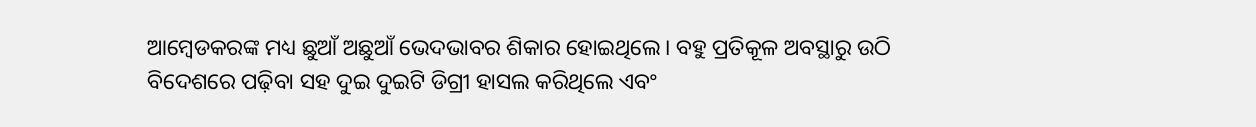ଆମ୍ବେଡକରଙ୍କ ମଧ୍ୟ ଛୁଆଁ ଅଛୁଆଁ ଭେଦଭାବର ଶିକାର ହୋଇଥିଲେ। ବହୁ ପ୍ରତିକୂଳ ଅବସ୍ଥାରୁ ଉଠି ବିଦେଶରେ ପଢ଼ିବା ସହ ଦୁଇ ଦୁଇଟି ଡିଗ୍ରୀ ହାସଲ କରିଥିଲେ ଏବଂ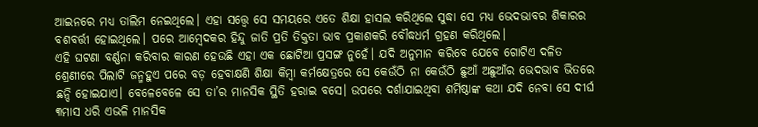ଆଇନରେ ମଧ୍ୟ ତାଲିମ ନେଇଥିଲେ। ଏହା ସତ୍ତ୍ବେ ସେ ସମୟରେ ଏତେ ଶିକ୍ଷା ହାସଲ କରିଥିଲେ ସୁଦ୍ଧା ସେ ମଧ୍ୟ ଭେଦଭାବର ଶିକାରର ବଶବର୍ତ୍ତୀ ହୋଇଥିଲେ। ପରେ ଆମ୍ବେଦକର ହିନ୍ଦୁ ଜାତି ପ୍ରତି ତିକ୍ତତା ଭାବ ପ୍ରକାଶକରି ବୌଦ୍ଧଧର୍ମ ଗ୍ରହଣ କରିଥିଲେ।
ଏହି ଘଟଣା ବର୍ଣ୍ଣନା କରିବାର କାରଣ ହେଉଛି ଏହା ଏକ ଛୋଟିଆ ପ୍ରସଙ୍ଗ ନୁହେଁ। ଯଦି ଅନୁମାନ କରିବେ ଯେବେ ଗୋଟିଏ ଦଳିତ ଶ୍ରେଣୀରେ ପିଲାଟି ଜନ୍ମହୁଏ ପରେ ବଡ଼ ହେବାକ୍ଷଣି ଶିକ୍ଷା କିମ୍ବା କର୍ମକ୍ଷେତ୍ରରେ ସେ କେଉଁଠି ନା କେଉଁଠି ଛୁଆଁ ଅଛୁଆଁର ଭେଦଭାବ ଭିତରେ ଛନ୍ଦି ହୋଇଯାଏ। ବେଳେବେଳେ ସେ ତା’ର ମାନସିକ ସ୍ଥିତି ହରାଇ ବସେ। ଉପରେ ଦର୍ଶାଯାଇଥିବା ଶର୍ମିଷ୍ଠାଙ୍କ କଥା ଯଦି ନେବା ସେ ଦୀର୍ଘ ୩ମାସ ଧରି ଏଭଳି ମାନସିକ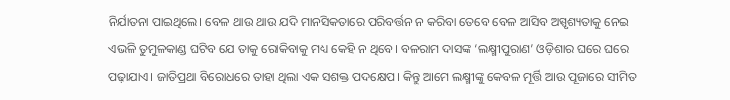ନିର୍ଯାତନା ପାଇଥିଲେ। ବେଳ ଥାଉ ଥାଉ ଯଦି ମାନସିକତାରେ ପରିବର୍ତ୍ତନ ନ କରିବା ତେବେ ବେଳ ଆସିବ ଅସ୍ପୃଶ୍ୟତାକୁ ନେଇ ଏଭଳି ତୁମୁଳକାଣ୍ଡ ଘଟିବ ଯେ ତାକୁ ରୋକିବାକୁ ମଧ୍ୟ କେହି ନ ଥିବେ। ବଳରାମ ଦାସଙ୍କ ‘ଲକ୍ଷ୍ମୀପୁରାଣ’ ଓଡ଼ିଶାର ଘରେ ଘରେ ପଢ଼ାଯାଏ। ଜାତିପ୍ରଥା ବିରୋଧରେ ତାହା ଥିଲା ଏକ ସଶକ୍ତ ପଦକ୍ଷେପ। କିନ୍ତୁ ଆମେ ଲକ୍ଷ୍ମୀଙ୍କୁ କେବଳ ମୂର୍ତ୍ତି ଆଉ ପୂଜାରେ ସୀମିତ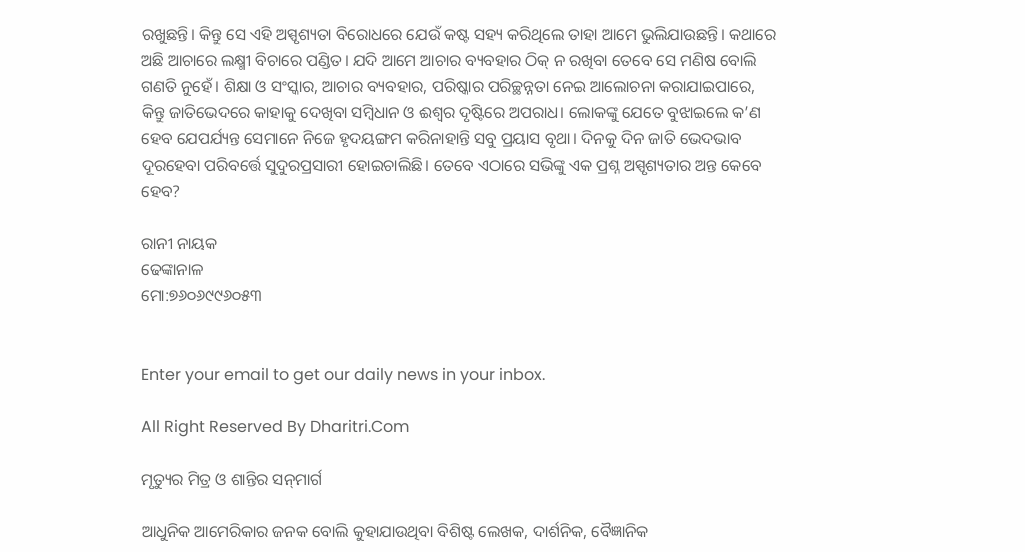ରଖୁଛନ୍ତି। କିନ୍ତୁ ସେ ଏହି ଅସ୍ପୃଶ୍ୟତା ବିରୋଧରେ ଯେଉଁ କଷ୍ଟ ସହ୍ୟ କରିଥିଲେ ତାହା ଆମେ ଭୁଲିଯାଉଛନ୍ତି। କଥାରେ ଅଛି ଆଚାରେ ଲକ୍ଷ୍ମୀ ବିଚାରେ ପଣ୍ଡିତ। ଯଦି ଆମେ ଆଚାର ବ୍ୟବହାର ଠିକ୍‌ ନ ରଖିବା ତେବେ ସେ ମଣିଷ ବୋଲି ଗଣତି ନୁହେଁ। ଶିକ୍ଷା ଓ ସଂସ୍କାର, ଆଚାର ବ୍ୟବହାର, ପରିଷ୍କାର ପରିଚ୍ଛନ୍ନତା ନେଇ ଆଲୋଚନା କରାଯାଇପାରେ, କିନ୍ତୁ ଜାତିଭେଦରେ କାହାକୁ ଦେଖିବା ସମ୍ବିଧାନ ଓ ଈଶ୍ବର ଦୃଷ୍ଟିରେ ଅପରାଧ। ଲୋକଙ୍କୁ ଯେତେ ବୁଝାଇଲେ କ’ଣ ହେବ ଯେପର୍ଯ୍ୟନ୍ତ ସେମାନେ ନିଜେ ହୃଦୟଙ୍ଗମ କରିନାହାନ୍ତି ସବୁ ପ୍ରୟାସ ବୃଥା। ଦିନକୁ ଦିନ ଜାତି ଭେଦଭାବ ଦୂରହେବା ପରିବର୍ତ୍ତେ ସୁଦୁରପ୍ରସାରୀ ହୋଇଚାଲିଛି। ତେବେ ଏଠାରେ ସଭିଙ୍କୁ ଏକ ପ୍ରଶ୍ନ ଅସ୍ପୃଶ୍ୟତାର ଅନ୍ତ କେବେ ହେବ?

ରାନୀ ନାୟକ
ଢେଙ୍କାନାଳ
ମୋ:୭୬୦୬୯୯୬୦୫୩


Enter your email to get our daily news in your inbox.

All Right Reserved By Dharitri.Com

ମୃତ୍ୟୁର ମିତ୍ର ଓ ଶାନ୍ତିର ସନ୍‌ମାର୍ଗ

ଆଧୁନିକ ଆମେରିକାର ଜନକ ବୋଲି କୁହାଯାଉଥିବା ବିଶିଷ୍ଟ ଲେଖକ, ଦାର୍ଶନିକ, ବୈଜ୍ଞାନିକ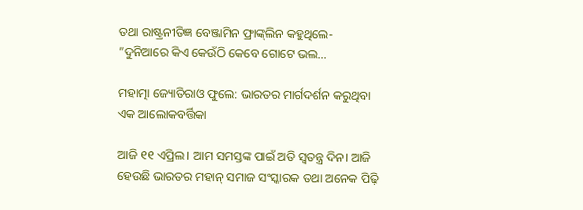ତଥା ରାଷ୍ଟ୍ରନୀତିଜ୍ଞ ବେଞ୍ଜାମିନ ଫ୍ରାଙ୍କ୍‌ଲିନ କହୁଥିଲେ- ”ଦୁନିଆରେ କିଏ କେଉଁଠି କେବେ ଗୋଟେ ଭଲ…

ମହାତ୍ମା ଜ୍ୟୋତିରାଓ ଫୁଲେ: ଭାରତର ମାର୍ଗଦର୍ଶନ କରୁଥିବା ଏକ ଆଲୋକବର୍ତ୍ତିକା

ଆଜି ୧୧ ଏପ୍ରିଲ। ଆମ ସମସ୍ତଙ୍କ ପାଇଁ ଅତି ସ୍ବତନ୍ତ୍ର ଦିନ। ଆଜି ହେଉଛି ଭାରତର ମହାନ୍‌ ସମାଜ ସଂସ୍କାରକ ତଥା ଅନେକ ପିଢ଼ି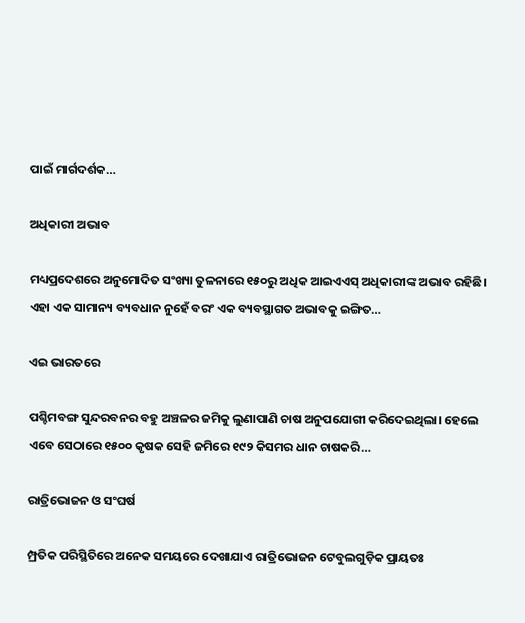ପାଇଁ ମାର୍ଗଦର୍ଶକ…

ଅଧିକାରୀ ଅଭାବ

ମଧ୍ୟପ୍ରଦେଶରେ ଅନୁମୋଦିତ ସଂଖ୍ୟା ତୁଳନାରେ ୧୫୦ରୁ ଅଧିକ ଆଇଏଏସ୍‌ ଅଧିକାରୀଙ୍କ ଅଭାବ ରହିଛି। ଏହା ଏକ ସାମାନ୍ୟ ବ୍ୟବଧାନ ନୁହେଁ ବରଂ ଏକ ବ୍ୟବସ୍ଥାଗତ ଅଭାବକୁ ଇଙ୍ଗିତ…

ଏଇ ଭାରତରେ

ପଶ୍ଚିମବଙ୍ଗ ସୁନ୍ଦରବନର ବହୁ ଅଞ୍ଚଳର ଜମିକୁ ଲୁଣାପାଣି ଚାଷ ଅନୁପଯୋଗୀ କରିଦେଇଥିଲା। ହେଲେ ଏବେ ସେଠାରେ ୧୫୦୦ କୃଷକ ସେହି ଜମିରେ ୧୯୨ କିସମର ଧାନ ଚାଷକରି…

ରାତ୍ରିଭୋଜନ ଓ ସଂଘର୍ଷ

ମ୍ପ୍ରତିକ ପରିସ୍ଥିତିରେ ଅନେକ ସମୟରେ ଦେଖାଯାଏ ରାତ୍ରିଭୋଜନ ଟେବୁଲଗୁଡ଼ିକ ପ୍ରାୟତଃ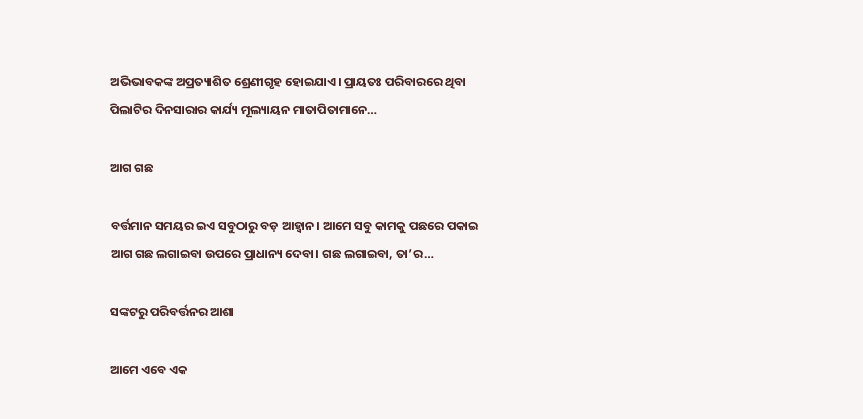ଅଭିଭାବକଙ୍କ ଅପ୍ରତ୍ୟାଶିତ ଶ୍ରେଣୀଗୃହ ହୋଇଯାଏ। ପ୍ରାୟତଃ ପରିବାରରେ ଥିବା ପିଲାଟିର ଦିନସାରାର କାର୍ଯ୍ୟ ମୂଲ୍ୟାୟନ ମାତାପିତାମାନେ…

ଆଗ ଗଛ

ବର୍ତ୍ତମାନ ସମୟର ଇଏ ସବୁଠାରୁ ବଡ଼ ଆହ୍ବାନ। ଆମେ ସବୁ କାମକୁ ପଛରେ ପକାଇ ଆଗ ଗଛ ଲଗାଇବା ଉପରେ ପ୍ରାଧାନ୍ୟ ଦେବା। ଗଛ ଲଗାଇବା, ତା’ର…

ସଙ୍କଟରୁ ପରିବର୍ତ୍ତନର ଆଶା

ଆମେ ଏବେ ଏକ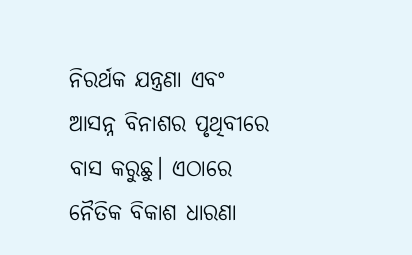ନିରର୍ଥକ ଯନ୍ତ୍ରଣା ଏବଂ ଆସନ୍ନ ବିନାଶର ପୃଥିବୀରେ ବାସ କରୁଛୁ। ଏଠାରେ ନୈତିକ ବିକାଶ ଧାରଣା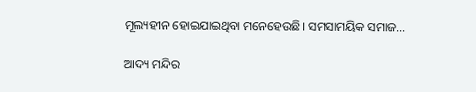ମୂଲ୍ୟହୀନ ହୋଇଯାଇଥିବା ମନେହେଉଛି। ସମସାମୟିକ ସମାଜ…

ଆଦ୍ୟ ମନ୍ଦିର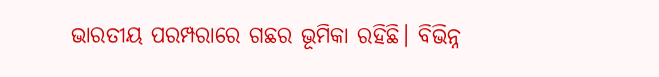ଭାରତୀୟ ପରମ୍ପରାରେ ଗଛର ଭୂମିକା ରହିଛି। ବିଭିନ୍ନ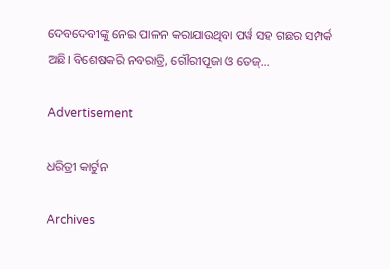ଦେବଦେବୀଙ୍କୁ ନେଇ ପାଳନ କରାଯାଉଥିବା ପର୍ୱ ସହ ଗଛର ସମ୍ପର୍କ ଅଛି। ବିଶେଷକରି ନବରାତ୍ରି, ଗୌରୀପୂଜା ଓ ତେଜ୍‌…

Advertisement

ଧରିତ୍ରୀ କାର୍ଟୁନ

Archives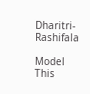Dharitri-Rashifala

Model This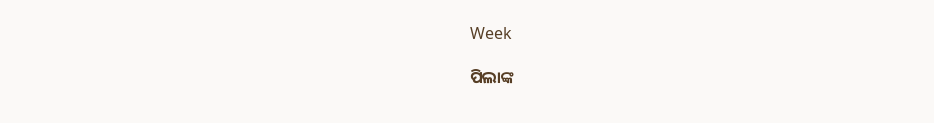Week

ପିଲାଙ୍କ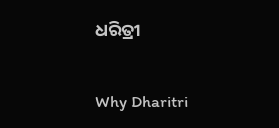ଧରିତ୍ରୀ

Why Dharitri